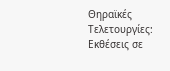Θηραϊκές Τελετουργίες: Εκθέσεις σε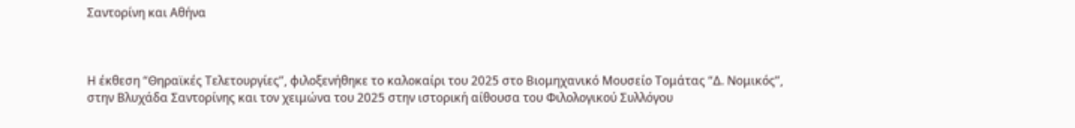Σαντορίνη και Αθήνα



Η έκθεση “Θηραϊκές Τελετουργίες”, φιλοξενήθηκε το καλοκαίρι του 2025 στο Βιομηχανικό Μουσείο Τομάτας “Δ. Νομικός”, στην Βλυχάδα Σαντορίνης και τον χειμώνα του 2025 στην ιστορική αίθουσα του Φιλολογικού Συλλόγου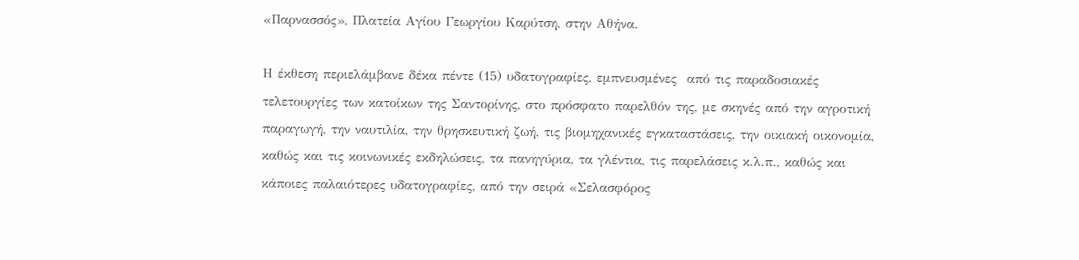«Παρνασσός», Πλατεία Αγίου Γεωργίου Καρύτση, στην Αθήνα.

Η έκθεση περιελάμβανε δέκα πέντε (15) υδατογραφίες, εμπνευσμένες  από τις παραδοσιακές τελετουργίες των κατοίκων της Σαντορίνης, στο πρόσφατο παρελθόν της, με σκηνές από την αγροτική παραγωγή, την ναυτιλία, την θρησκευτική ζωή, τις βιομηχανικές εγκαταστάσεις, την οικιακή οικονομία, καθώς και τις κοινωνικές εκδηλώσεις, τα πανηγύρια, τα γλέντια, τις παρελάσεις κ.λ.π., καθώς και κάποιες παλαιότερες υδατογραφίες, από την σειρά «Σελασφόρος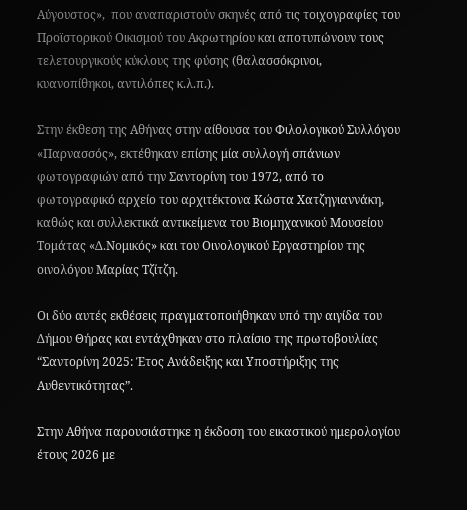Αύγουστος»,  που αναπαριστούν σκηνές από τις τοιχογραφίες του Προϊστορικού Οικισμού του Ακρωτηρίου και αποτυπώνουν τους τελετουργικούς κύκλους της φύσης (θαλασσόκρινοι, κυανοπίθηκοι, αντιλόπες κ.λ.π.).

Στην έκθεση της Αθήνας στην αίθουσα του Φιλολογικού Συλλόγου «Παρνασσός», εκτέθηκαν επίσης μία συλλογή σπάνιων φωτογραφιών από την Σαντορίνη του 1972, από το φωτογραφικό αρχείο του αρχιτέκτονα Κώστα Χατζηγιαννάκη, καθώς και συλλεκτικά αντικείμενα του Βιομηχανικού Μουσείου Τομάτας «Δ.Νομικός» και του Οινολογικού Εργαστηρίου της οινολόγου Μαρίας Τζίτζη.

Οι δύο αυτές εκθέσεις πραγματοποιήθηκαν υπό την αιγίδα του Δήμου Θήρας και εντάχθηκαν στο πλαίσιο της πρωτοβουλίας “Σαντορίνη 2025: Έτος Ανάδειξης και Υποστήριξης της Αυθεντικότητας”.

Στην Αθήνα παρουσιάστηκε η έκδοση του εικαστικού ημερολογίου έτους 2026 με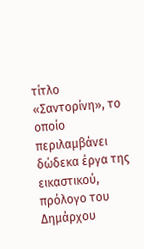τίτλο «Σαντορίνη», το οποίο περιλαμβάνει δώδεκα έργα της εικαστικού, πρόλογο του  Δημάρχου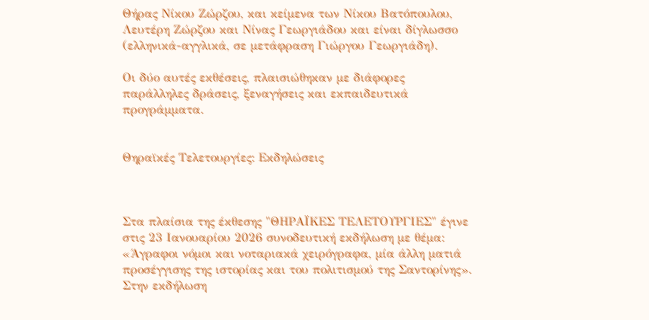Θήρας Νίκου Ζώρζου, και κείμενα των Νίκου Βατόπουλου, Λευτέρη Ζώρζου και Νίνας Γεωργιάδου και είναι δίγλωσσο (ελληνικά-αγγλικά, σε μετάφραση Γιώργου Γεωργιάδη).

Οι δύο αυτές εκθέσεις, πλαισιώθηκαν με διάφορες παράλληλες δράσεις, ξεναγήσεις και εκπαιδευτικά προγράμματα.


Θηραϊκές Τελετουργίες: Εκδηλώσεις



Στα πλαίσια της έκθεσης "ΘΗΡΑΪΚΕΣ ΤΕΛΕΤΟΥΡΓΙΕΣ" έγινε στις 23 Ιανουαρίου 2026 συνοδευτική εκδήλωση με θέμα: «Άγραφοι νόμοι και νοταριακά χειρόγραφα, μία άλλη ματιά προσέγγισης της ιστορίας και του πολιτισμού της Σαντορίνης». Στην εκδήλωση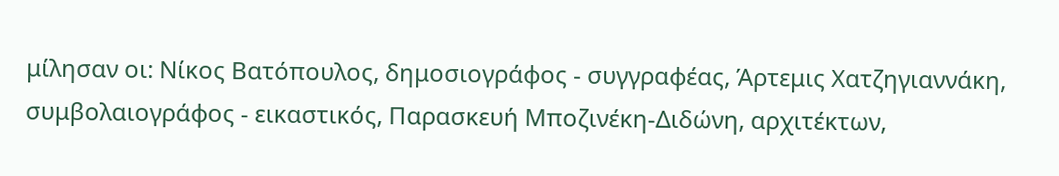μίλησαν οι: Νίκος Βατόπουλος, δημοσιογράφος - συγγραφέας, Άρτεμις Χατζηγιαννάκη, συμβολαιογράφος - εικαστικός, Παρασκευή Μποζινέκη-Διδώνη, αρχιτέκτων,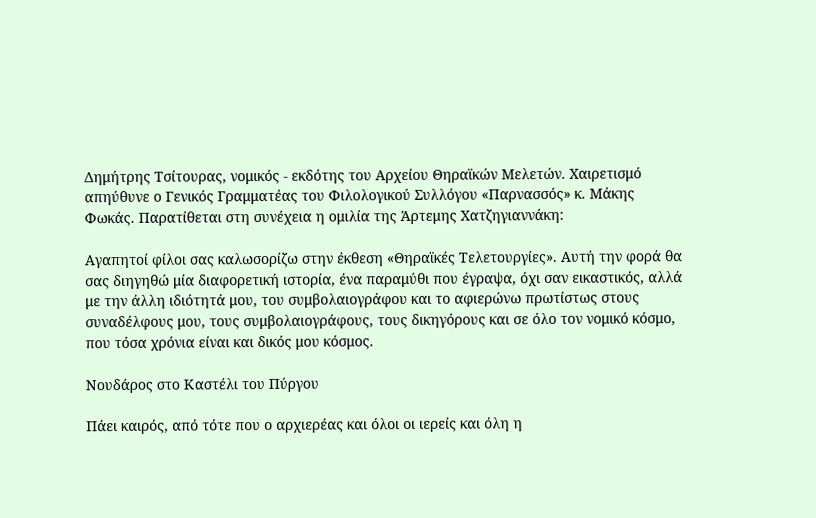Δημήτρης Τσίτουρας, νομικός - εκδότης του Αρχείου Θηραϊκών Μελετών. Χαιρετισμό απηύθυνε ο Γενικός Γραμματέας του Φιλολογικού Συλλόγου «Παρνασσός» κ. Μάκης Φωκάς. Παρατίθεται στη συνέχεια η ομιλία της Άρτεμης Χατζηγιαννάκη:

Αγαπητοί φίλοι σας καλωσορίζω στην έκθεση «Θηραϊκές Τελετουργίες». Αυτή την φορά θα σας διηγηθώ μία διαφορετική ιστορία, ένα παραμύθι που έγραψα, όχι σαν εικαστικός, αλλά με την άλλη ιδιότητά μου, του συμβολαιογράφου και το αφιερώνω πρωτίστως στους συναδέλφους μου, τους συμβολαιογράφους, τους δικηγόρους και σε όλο τον νομικό κόσμο, που τόσα χρόνια είναι και δικός μου κόσμος.

Νουδάρος στο Καστέλι του Πύργου

Πάει καιρός, από τότε που ο αρχιερέας και όλοι οι ιερείς και όλη η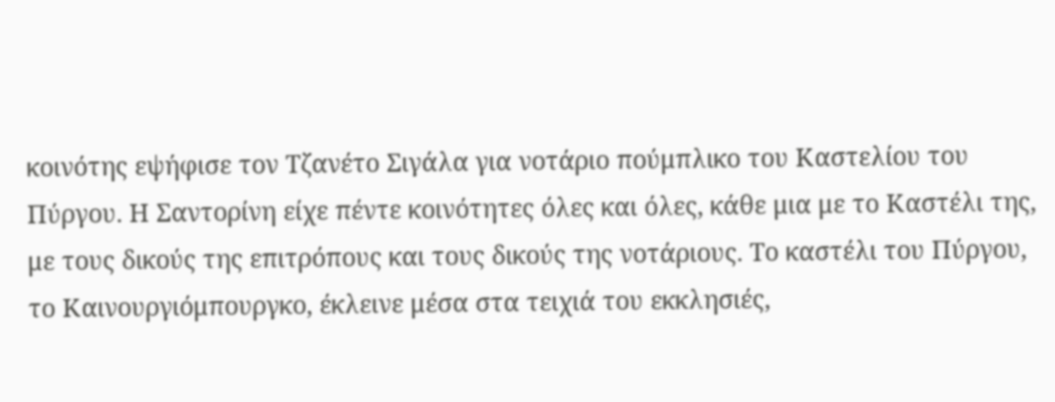κοινότης εψήφισε τον Τζανέτο Σιγάλα για νοτάριο πούμπλικο του Καστελίου του Πύργου. Η Σαντορίνη είχε πέντε κοινότητες όλες και όλες, κάθε μια με το Καστέλι της, με τους δικούς της επιτρόπους και τους δικούς της νοτάριους. Το καστέλι του Πύργου, το Καινουργιόμπουργκο, έκλεινε μέσα στα τειχιά του εκκλησιές,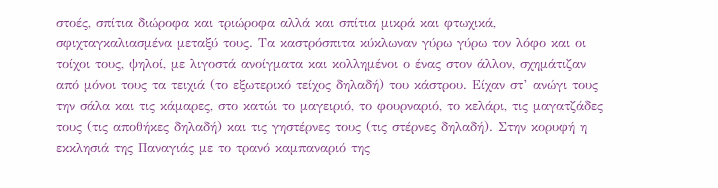στοές, σπίτια διώροφα και τριώροφα αλλά και σπίτια μικρά και φτωχικά, σφιχταγκαλιασμένα μεταξύ τους. Τα καστρόσπιτα κύκλωναν γύρω γύρω τον λόφο και οι τοίχοι τους, ψηλοί, με λιγοστά ανοίγματα και κολλημένοι ο ένας στον άλλον, σχημάτιζαν από μόνοι τους τα τειχιά (το εξωτερικό τείχος δηλαδή) του κάστρου. Είχαν στ’ ανώγι τους την σάλα και τις κάμαρες, στο κατώι το μαγειριό, το φουρναριό, το κελάρι, τις μαγατζάδες τους (τις αποθήκες δηλαδή) και τις γηστέρνες τους (τις στέρνες δηλαδή). Στην κορυφή η εκκλησιά της Παναγιάς με το τρανό καμπαναριό της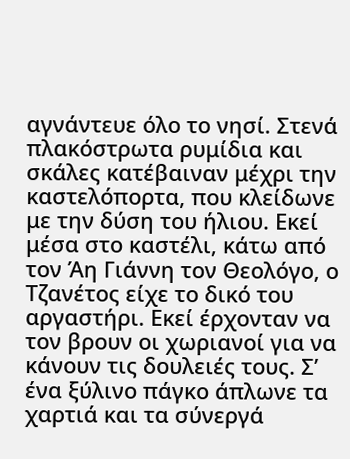αγνάντευε όλο το νησί. Στενά πλακόστρωτα ρυμίδια και σκάλες κατέβαιναν μέχρι την καστελόπορτα, που κλείδωνε με την δύση του ήλιου. Εκεί μέσα στο καστέλι, κάτω από τον Άη Γιάννη τον Θεολόγο, ο Τζανέτος είχε το δικό του αργαστήρι. Εκεί έρχονταν να τον βρουν οι χωριανοί για να κάνουν τις δουλειές τους. Σ’ ένα ξύλινο πάγκο άπλωνε τα χαρτιά και τα σύνεργά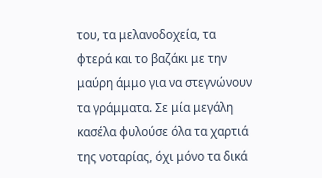του, τα μελανοδοχεία, τα φτερά και το βαζάκι με την μαύρη άμμο για να στεγνώνουν τα γράμματα. Σε μία μεγάλη κασέλα φυλούσε όλα τα χαρτιά της νοταρίας, όχι μόνο τα δικά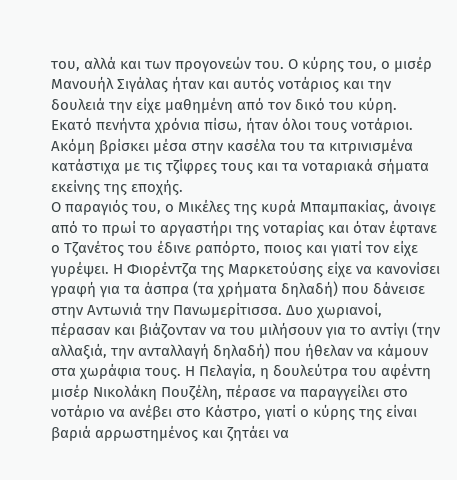του, αλλά και των προγονεών του. Ο κύρης του, ο μισέρ Μανουήλ Σιγάλας ήταν και αυτός νοτάριος και την δουλειά την είχε μαθημένη από τον δικό του κύρη. Εκατό πενήντα χρόνια πίσω, ήταν όλοι τους νοτάριοι. Ακόμη βρίσκει μέσα στην κασέλα του τα κιτρινισμένα κατάστιχα με τις τζίφρες τους και τα νοταριακά σήματα εκείνης της εποχής.
Ο παραγιός του, ο Μικέλες της κυρά Μπαμπακίας, άνοιγε από το πρωί το αργαστήρι της νοταρίας και όταν έφτανε ο Τζανέτος του έδινε ραπόρτο, ποιος και γιατί τον είχε γυρέψει. Η Φιορέντζα της Μαρκετούσης είχε να κανονίσει γραφή για τα άσπρα (τα χρήματα δηλαδή) που δάνεισε στην Αντωνιά την Πανωμερίτισσα. Δυο χωριανοί, πέρασαν και βιάζονταν να του μιλήσουν για το αντίγι (την αλλαξιά, την ανταλλαγή δηλαδή) που ήθελαν να κάμουν στα χωράφια τους. Η Πελαγία, η δουλεύτρα του αφέντη μισέρ Νικολάκη Πουζέλη, πέρασε να παραγγείλει στο νοτάριο να ανέβει στο Κάστρο, γιατί ο κύρης της είναι βαριά αρρωστημένος και ζητάει να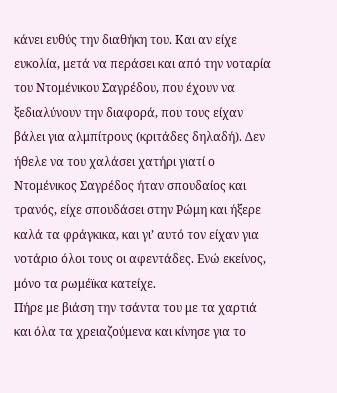κάνει ευθύς την διαθήκη του. Και αν είχε ευκολία, μετά να περάσει και από την νοταρία του Ντομένικου Σαγρέδου, που έχουν να ξεδιαλύνουν την διαφορά, που τους είχαν βάλει για αλμπίτρους (κριτάδες δηλαδή). Δεν ήθελε να του χαλάσει χατήρι γιατί ο Ντομένικος Σαγρέδος ήταν σπουδαίος και τρανός, είχε σπουδάσει στην Ρώμη και ήξερε καλά τα φράγκικα, και γι’ αυτό τον είχαν για νοτάριο όλοι τους οι αφεντάδες. Ενώ εκείνος, μόνο τα ρωμέϊκα κατείχε.
Πήρε με βιάση την τσάντα του με τα χαρτιά και όλα τα χρειαζούμενα και κίνησε για το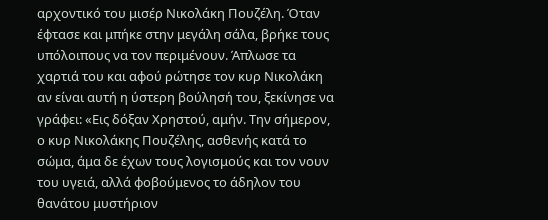αρχοντικό του μισέρ Νικολάκη Πουζέλη. Όταν έφτασε και μπήκε στην μεγάλη σάλα, βρήκε τους υπόλοιπους να τον περιμένουν. Άπλωσε τα χαρτιά του και αφού ρώτησε τον κυρ Νικολάκη αν είναι αυτή η ύστερη βούλησή του, ξεκίνησε να γράφει: «Εις δόξαν Χρηστού, αμήν. Την σήμερον, ο κυρ Νικολάκης Πουζέλης, ασθενής κατά το σώμα, άμα δε έχων τους λογισμούς και τον νουν του υγειά, αλλά φοβούμενος το άδηλον του θανάτου μυστήριον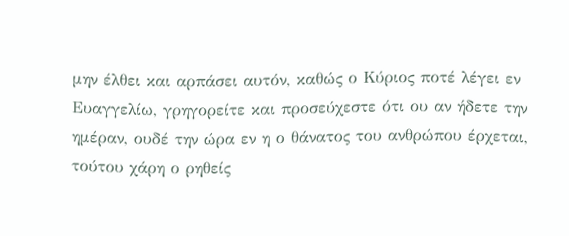μην έλθει και αρπάσει αυτόν, καθώς ο Κύριος ποτέ λέγει εν Ευαγγελίω, γρηγορείτε και προσεύχεστε ότι ου αν ήδετε την ημέραν, ουδέ την ώρα εν η ο θάνατος του ανθρώπου έρχεται, τούτου χάρη ο ρηθείς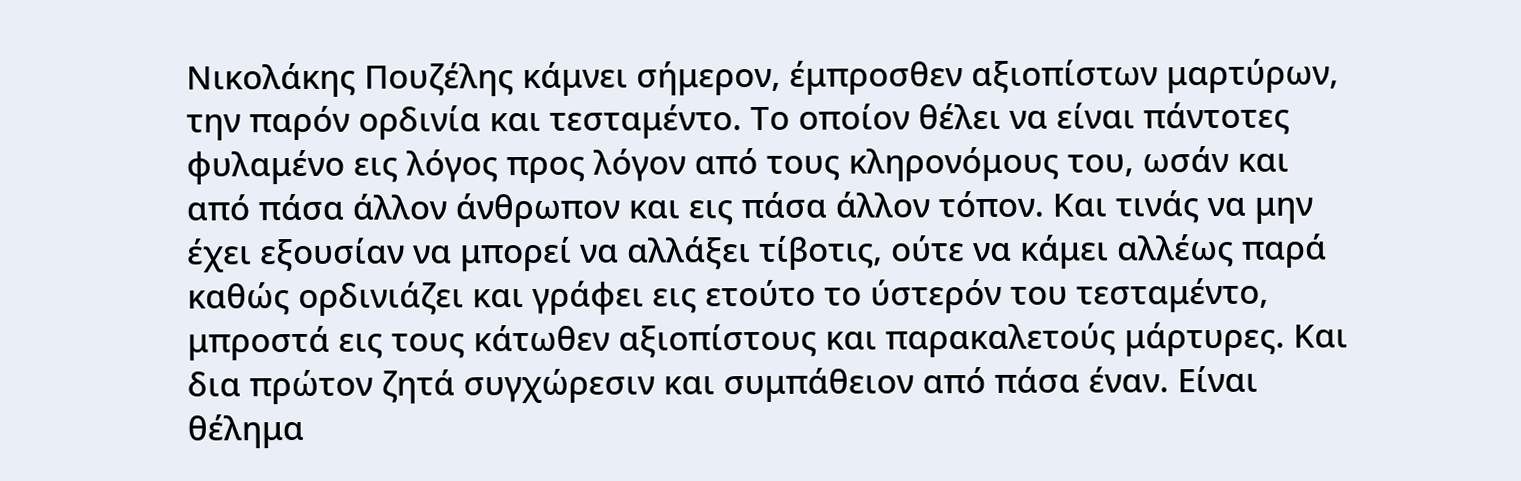Νικολάκης Πουζέλης κάμνει σήμερον, έμπροσθεν αξιοπίστων μαρτύρων, την παρόν ορδινία και τεσταμέντο. Το οποίον θέλει να είναι πάντοτες φυλαμένο εις λόγος προς λόγον από τους κληρονόμους του, ωσάν και από πάσα άλλον άνθρωπον και εις πάσα άλλον τόπον. Και τινάς να μην έχει εξουσίαν να μπορεί να αλλάξει τίβοτις, ούτε να κάμει αλλέως παρά καθώς ορδινιάζει και γράφει εις ετούτο το ύστερόν του τεσταμέντο, μπροστά εις τους κάτωθεν αξιοπίστους και παρακαλετούς μάρτυρες. Και δια πρώτον ζητά συγχώρεσιν και συμπάθειον από πάσα έναν. Είναι θέλημα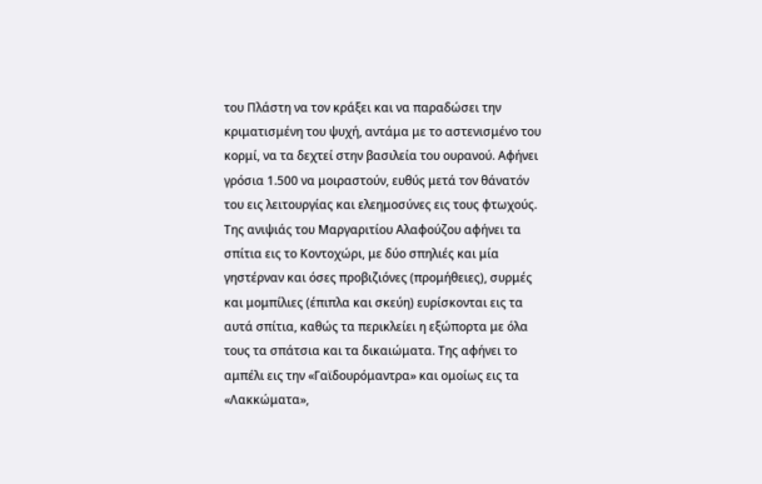του Πλάστη να τον κράξει και να παραδώσει την κριματισμένη του ψυχή, αντάμα με το αστενισμένο του κορμί, να τα δεχτεί στην βασιλεία του ουρανού. Αφήνει γρόσια 1.500 να μοιραστούν, ευθύς μετά τον θάνατόν του εις λειτουργίας και ελεημοσύνες εις τους φτωχούς. Της ανιψιάς του Μαργαριτίου Αλαφούζου αφήνει τα σπίτια εις το Κοντοχώρι, με δύο σπηλιές και μία γηστέρναν και όσες προβιζιόνες (προμήθειες), συρμές και μομπίλιες (έπιπλα και σκεύη) ευρίσκονται εις τα αυτά σπίτια, καθώς τα περικλείει η εξώπορτα με όλα τους τα σπάτσια και τα δικαιώματα. Της αφήνει το αμπέλι εις την «Γαϊδουρόμαντρα» και ομοίως εις τα «Λακκώματα»,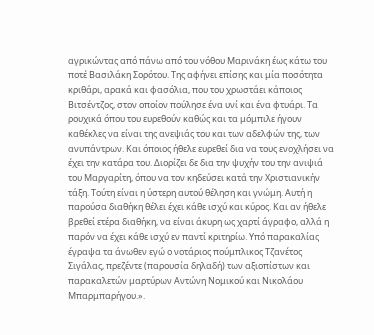αγρικώντας από πάνω από του νόθου Μαρινάκη έως κάτω του ποτέ Βασιλάκη Σορότου. Της αφήνει επίσης και μία ποσότητα κριθάρι, αρακά και φασόλια, που του χρωστάει κάποιος Βιτσέντζος, στον οποίον πούλησε ένα υνί και ένα φτυάρι. Τα ρουχικά όπου του ευρεθούν καθώς και τα μόμπιλε ήγουν καθέκλες να είναι της ανεψιάς του και των αδελφών της, των ανυπάντρων. Και όποιος ήθελε ευρεθεί δια να τους ενοχλήσει να έχει την κατάρα του. Διορίζει δε δια την ψυχήν του την ανιψιά του Μαργαρίτη, όπου να τον κηδεύσει κατά την Χριστιανικήν τάξη. Τούτη είναι η ύστερη αυτού θέληση και γνώμη. Αυτή η παρούσα διαθήκη θέλει έχει κάθε ισχύ και κύρος. Και αν ήθελε βρεθεί ετέρα διαθήκη, να είναι άκυρη ως χαρτί άγραφο, αλλά η παρόν να έχει κάθε ισχύ εν παντί κριτηρίω. Υπό παρακαλίας έγραψα τα άνωθεν εγώ ο νοτάριος πούμπλικος Τζανέτος Σιγάλας, πρεζέντε (παρουσία δηλαδή) των αξιοπίστων και παρακαλετών μαρτύρων Αντώνη Νομικού και Νικολάου Μπαρμπαρήγου.».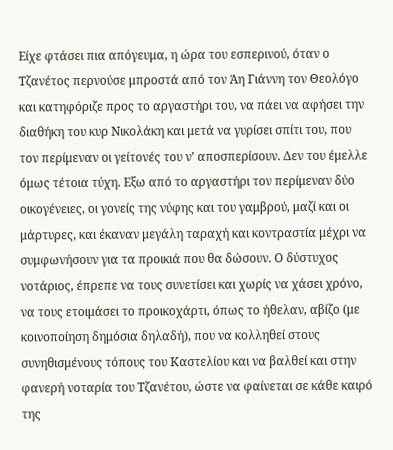Είχε φτάσει πια απόγευμα, η ώρα του εσπερινού, όταν ο Τζανέτος περνούσε μπροστά από τον Άη Γιάννη τον Θεολόγο και κατηφόριζε προς το αργαστήρι του, να πάει να αφήσει την διαθήκη του κυρ Νικολάκη και μετά να γυρίσει σπίτι του, που τον περίμεναν οι γείτονές του ν’ αποσπερίσουν. Δεν του έμελλε όμως τέτοια τύχη. Εξω από το αργαστήρι τον περίμεναν δύο οικογένειες, οι γονείς της νύφης και του γαμβρού, μαζί και οι μάρτυρες, και έκαναν μεγάλη ταραχή και κοντραστία μέχρι να συμφωνήσουν για τα προικιά που θα δώσουν. Ο δύστυχος νοτάριος, έπρεπε να τους συνετίσει και χωρίς να χάσει χρόνο, να τους ετοιμάσει το προικοχάρτι, όπως το ήθελαν, αβίζο (με κοινοποίηση δημόσια δηλαδή), που να κολληθεί στους συνηθισμένους τόπους του Καστελίου και να βαλθεί και στην φανερή νοταρία του Τζανέτου, ώστε να φαίνεται σε κάθε καιρό της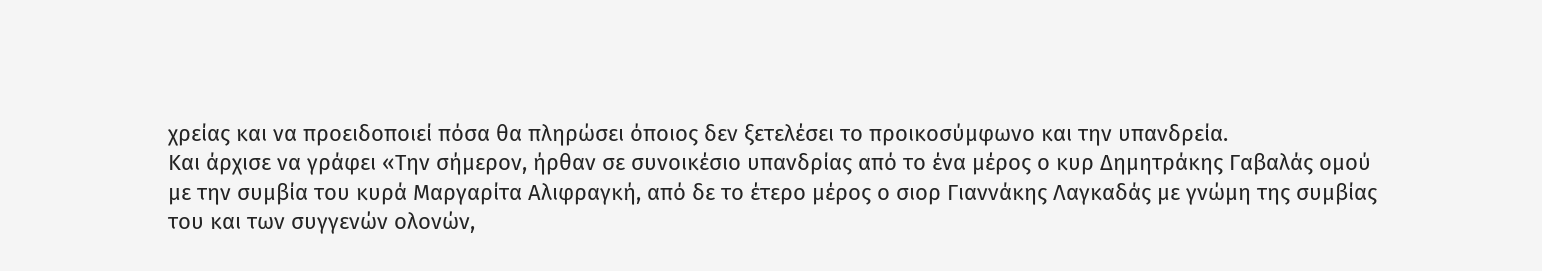χρείας και να προειδοποιεί πόσα θα πληρώσει όποιος δεν ξετελέσει το προικοσύμφωνο και την υπανδρεία.
Και άρχισε να γράφει «Την σήμερον, ήρθαν σε συνοικέσιο υπανδρίας από το ένα μέρος ο κυρ Δημητράκης Γαβαλάς ομού με την συμβία του κυρά Μαργαρίτα Αλιφραγκή, από δε το έτερο μέρος ο σιορ Γιαννάκης Λαγκαδάς με γνώμη της συμβίας του και των συγγενών ολονών,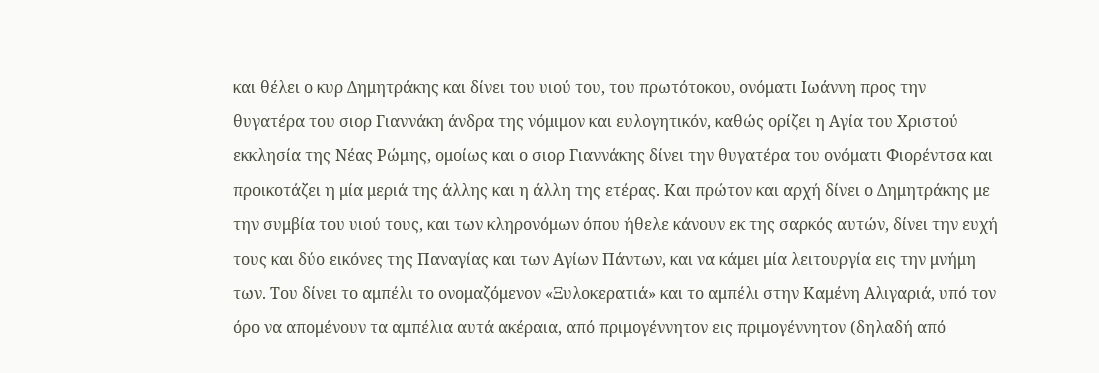και θέλει ο κυρ Δημητράκης και δίνει του υιού του, του πρωτότοκου, ονόματι Ιωάννη προς την θυγατέρα του σιορ Γιαννάκη άνδρα της νόμιμον και ευλογητικόν, καθώς ορίζει η Αγία του Χριστού εκκλησία της Νέας Ρώμης, ομοίως και ο σιορ Γιαννάκης δίνει την θυγατέρα του ονόματι Φιορέντσα και προικοτάζει η μία μεριά της άλλης και η άλλη της ετέρας. Και πρώτον και αρχή δίνει ο Δημητράκης με την συμβία του υιού τους, και των κληρονόμων όπου ήθελε κάνουν εκ της σαρκός αυτών, δίνει την ευχή τους και δύο εικόνες της Παναγίας και των Αγίων Πάντων, και να κάμει μία λειτουργία εις την μνήμη των. Του δίνει το αμπέλι το ονομαζόμενον «Ξυλοκερατιά» και το αμπέλι στην Καμένη Αλιγαριά, υπό τον όρο να απομένουν τα αμπέλια αυτά ακέραια, από πριμογέννητον εις πριμογέννητον (δηλαδή από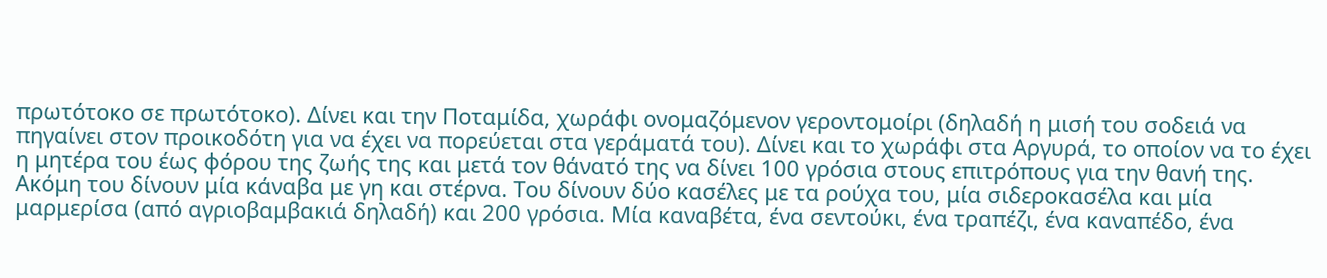πρωτότοκο σε πρωτότοκο). Δίνει και την Ποταμίδα, χωράφι ονομαζόμενον γεροντομοίρι (δηλαδή η μισή του σοδειά να πηγαίνει στον προικοδότη για να έχει να πορεύεται στα γεράματά του). Δίνει και το χωράφι στα Αργυρά, το οποίον να το έχει η μητέρα του έως φόρου της ζωής της και μετά τον θάνατό της να δίνει 100 γρόσια στους επιτρόπους για την θανή της. Ακόμη του δίνουν μία κάναβα με γη και στέρνα. Του δίνουν δύο κασέλες με τα ρούχα του, μία σιδεροκασέλα και μία μαρμερίσα (από αγριοβαμβακιά δηλαδή) και 200 γρόσια. Μία καναβέτα, ένα σεντούκι, ένα τραπέζι, ένα καναπέδο, ένα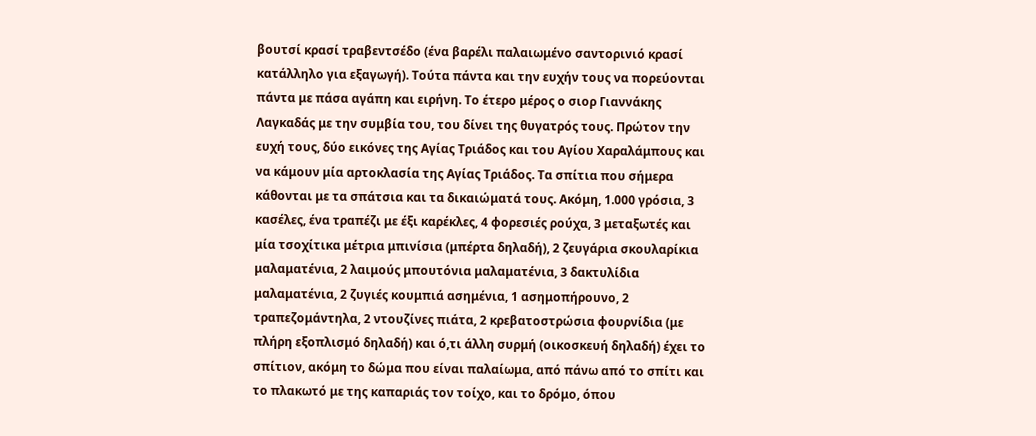βουτσί κρασί τραβεντσέδο (ένα βαρέλι παλαιωμένο σαντορινιό κρασί κατάλληλο για εξαγωγή). Τούτα πάντα και την ευχήν τους να πορεύονται πάντα με πάσα αγάπη και ειρήνη. Το έτερο μέρος ο σιορ Γιαννάκης Λαγκαδάς με την συμβία του, του δίνει της θυγατρός τους. Πρώτον την ευχή τους, δύο εικόνες της Αγίας Τριάδος και του Αγίου Χαραλάμπους και να κάμουν μία αρτοκλασία της Αγίας Τριάδος. Τα σπίτια που σήμερα κάθονται με τα σπάτσια και τα δικαιώματά τους. Ακόμη, 1.000 γρόσια, 3 κασέλες, ένα τραπέζι με έξι καρέκλες, 4 φορεσιές ρούχα, 3 μεταξωτές και μία τσοχίτικα μέτρια μπινίσια (μπέρτα δηλαδή), 2 ζευγάρια σκουλαρίκια μαλαματένια, 2 λαιμούς μπουτόνια μαλαματένια, 3 δακτυλίδια μαλαματένια, 2 ζυγιές κουμπιά ασημένια, 1 ασημοπήρουνο, 2 τραπεζομάντηλα, 2 ντουζίνες πιάτα, 2 κρεβατοστρώσια φουρνίδια (με πλήρη εξοπλισμό δηλαδή) και ό,τι άλλη συρμή (οικοσκευή δηλαδή) έχει το σπίτιον, ακόμη το δώμα που είναι παλαίωμα, από πάνω από το σπίτι και το πλακωτό με της καπαριάς τον τοίχο, και το δρόμο, όπου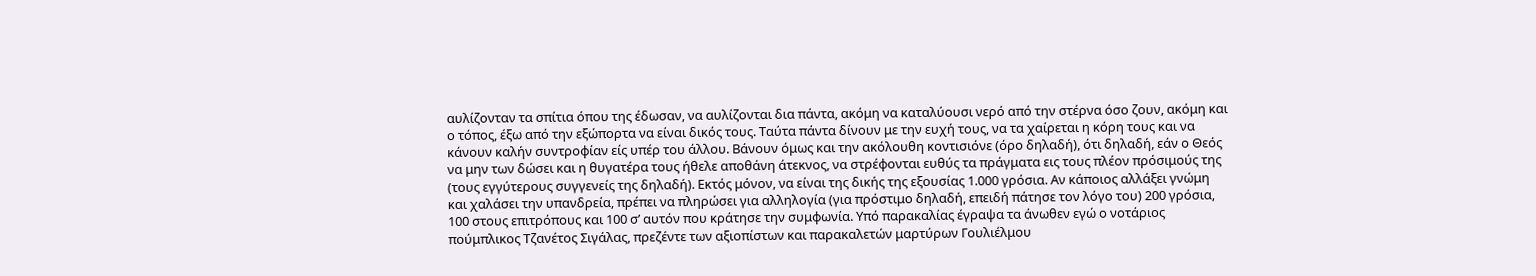αυλίζονταν τα σπίτια όπου της έδωσαν, να αυλίζονται δια πάντα, ακόμη να καταλύουσι νερό από την στέρνα όσο ζουν, ακόμη και ο τόπος, έξω από την εξώπορτα να είναι δικός τους. Ταύτα πάντα δίνουν με την ευχή τους, να τα χαίρεται η κόρη τους και να κάνουν καλήν συντροφίαν είς υπέρ του άλλου. Βάνουν όμως και την ακόλουθη κοντισιόνε (όρο δηλαδή), ότι δηλαδή, εάν ο Θεός να μην των δώσει και η θυγατέρα τους ήθελε αποθάνη άτεκνος, να στρέφονται ευθύς τα πράγματα εις τους πλέον πρόσιμούς της (τους εγγύτερους συγγενείς της δηλαδή). Εκτός μόνον, να είναι της δικής της εξουσίας 1.000 γρόσια. Αν κάποιος αλλάξει γνώμη και χαλάσει την υπανδρεία, πρέπει να πληρώσει για αλληλογία (για πρόστιμο δηλαδή, επειδή πάτησε τον λόγο του) 200 γρόσια, 100 στους επιτρόπους και 100 σ’ αυτόν που κράτησε την συμφωνία. Υπό παρακαλίας έγραψα τα άνωθεν εγώ ο νοτάριος πούμπλικος Τζανέτος Σιγάλας, πρεζέντε των αξιοπίστων και παρακαλετών μαρτύρων Γουλιέλμου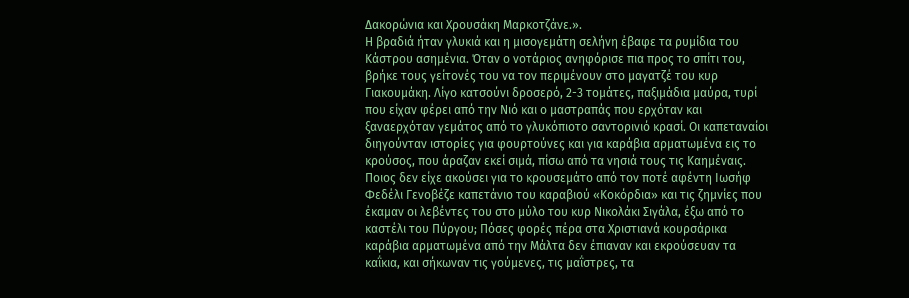Δακορώνια και Χρουσάκη Μαρκοτζάνε.».
Η βραδιά ήταν γλυκιά και η μισογεμάτη σελήνη έβαφε τα ρυμίδια του Κάστρου ασημένια. Όταν ο νοτάριος ανηφόρισε πια προς το σπίτι του, βρήκε τους γείτονές του να τον περιμένουν στο μαγατζέ του κυρ Γιακουμάκη. Λίγο κατσούνι δροσερό, 2-3 τομάτες, παξιμάδια μαύρα, τυρί που είχαν φέρει από την Νιό και ο μαστραπάς που ερχόταν και ξαναερχόταν γεμάτος από το γλυκόπιοτο σαντορινιό κρασί. Οι καπεταναίοι διηγούνταν ιστορίες για φουρτούνες και για καράβια αρματωμένα εις το κρούσος, που άραζαν εκεί σιμά, πίσω από τα νησιά τους τις Καημέναις. Ποιος δεν είχε ακούσει για το κρουσεμάτο από τον ποτέ αφέντη Ιωσήφ Φεδέλι Γενοβέζε καπετάνιο του καραβιού «Κοκόρδια» και τις ζημνίες που έκαμαν οι λεβέντες του στο μύλο του κυρ Νικολάκι Σιγάλα, έξω από το καστέλι του Πύργου; Πόσες φορές πέρα στα Χριστιανά κουρσάρικα καράβια αρματωμένα από την Μάλτα δεν έπιαναν και εκρούσευαν τα καΐκια, και σήκωναν τις γούμενες, τις μαΐστρες, τα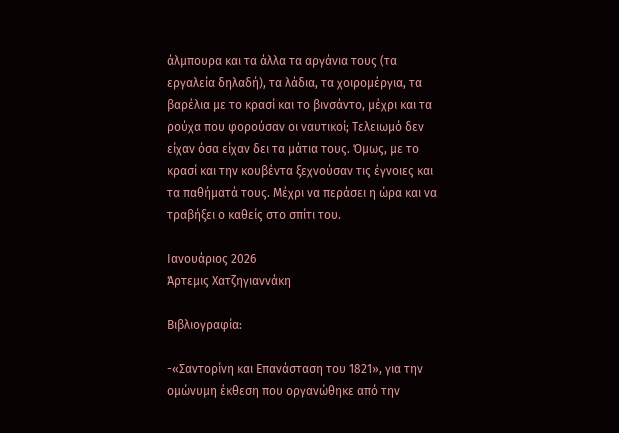άλμπουρα και τα άλλα τα αργάνια τους (τα εργαλεία δηλαδή), τα λάδια, τα χοιρομέργια, τα βαρέλια με το κρασί και το βινσάντο, μέχρι και τα ρούχα που φορούσαν οι ναυτικοί; Τελειωμό δεν είχαν όσα είχαν δει τα μάτια τους. Όμως, με το κρασί και την κουβέντα ξεχνούσαν τις έγνοιες και τα παθήματά τους. Μέχρι να περάσει η ώρα και να τραβήξει ο καθείς στο σπίτι του.

Ιανουάριος 2026
Άρτεμις Χατζηγιαννάκη

Βιβλιογραφία:

-«Σαντορίνη και Επανάσταση του 1821», για την ομώνυμη έκθεση που οργανώθηκε από την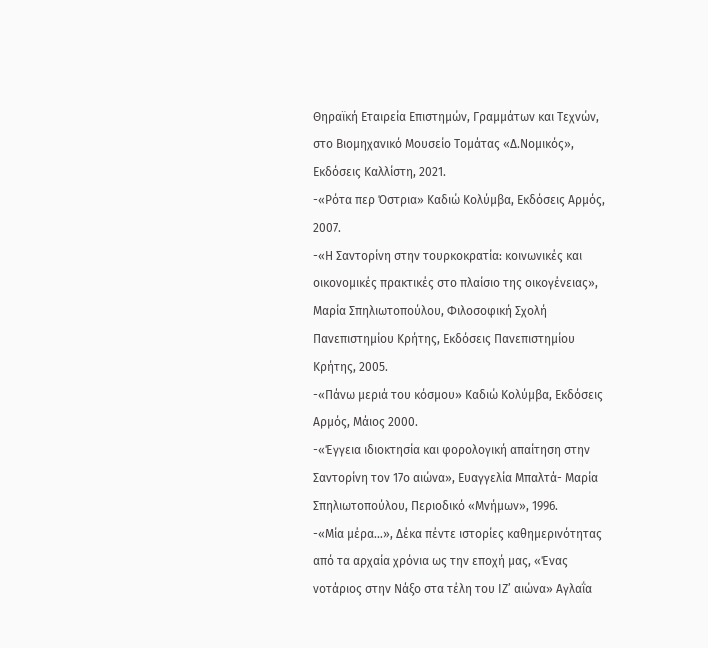Θηραϊκή Εταιρεία Επιστημών, Γραμμάτων και Τεχνών, στο Βιομηχανικό Μουσείο Τομάτας «Δ.Νομικός», Εκδόσεις Καλλίστη, 2021.
-«Ρότα περ Όστρια» Καδιώ Κολύμβα, Εκδόσεις Αρμός, 2007.
-«Η Σαντορίνη στην τουρκοκρατία: κοινωνικές και οικονομικές πρακτικές στο πλαίσιο της οικογένειας», Μαρία Σπηλιωτοπούλου, Φιλοσοφική Σχολή Πανεπιστημίου Κρήτης, Εκδόσεις Πανεπιστημίου Κρήτης, 2005.
-«Πάνω μεριά του κόσμου» Καδιώ Κολύμβα, Εκδόσεις Αρμός, Μάιος 2000.
-«Έγγεια ιδιοκτησία και φορολογική απαίτηση στην Σαντορίνη τον 17ο αιώνα», Ευαγγελία Μπαλτά- Μαρία Σπηλιωτοπούλου, Περιοδικό «Μνήμων», 1996.
-«Μία μέρα…», Δέκα πέντε ιστορίες καθημερινότητας από τα αρχαία χρόνια ως την εποχή μας, «Ένας νοτάριος στην Νάξο στα τέλη του ΙΖ’ αιώνα» Αγλαΐα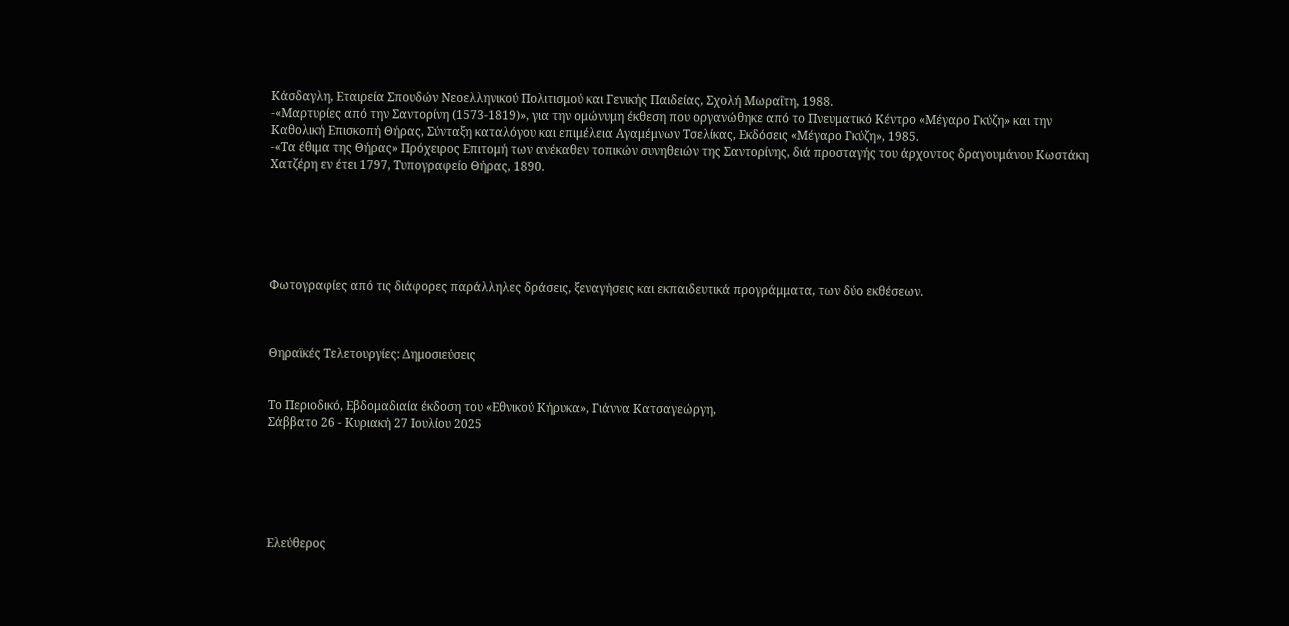Κάσδαγλη, Εταιρεία Σπουδών Νεοελληνικού Πολιτισμού και Γενικής Παιδείας, Σχολή Μωραΐτη, 1988.
-«Μαρτυρίες από την Σαντορίνη (1573-1819)», για την ομώνυμη έκθεση που οργανώθηκε από το Πνευματικό Κέντρο «Μέγαρο Γκύζη» και την Καθολική Επισκοπή Θήρας, Σύνταξη καταλόγου και επιμέλεια Αγαμέμνων Τσελίκας, Εκδόσεις «Μέγαρο Γκύζη», 1985.
-«Τα έθιμα της Θήρας» Πρόχειρος Επιτομή των ανέκαθεν τοπικών συνηθειών της Σαντορίνης, διά προσταγής του άρχοντος δραγουμάνου Κωστάκη Χατζέρη εν έτει 1797, Τυπογραφείο Θήρας, 1890.






Φωτογραφίες από τις διάφορες παράλληλες δράσεις, ξεναγήσεις και εκπαιδευτικά προγράμματα, των δύο εκθέσεων.



Θηραϊκές Τελετουργίες: Δημοσιεύσεις


Το Περιοδικό, Εβδομαδιαία έκδοση του «Εθνικού Κήρυκα», Γιάννα Κατσαγεώργη,
Σάββατο 26 - Κυριακή 27 Ιουλίου 2025






Ελεύθερος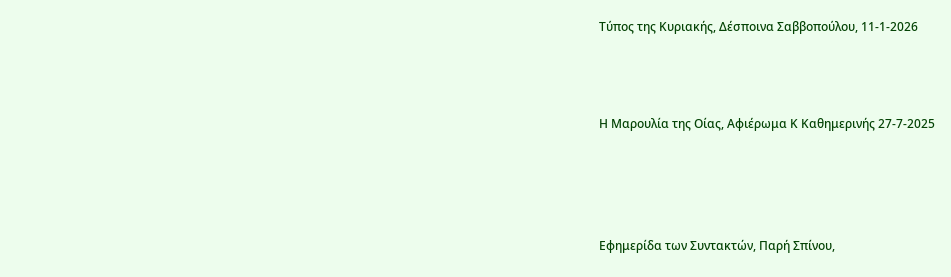Τύπος της Κυριακής, Δέσποινα Σαββοπούλου, 11-1-2026



Η Μαρουλία της Οίας, Αφιέρωμα Κ Καθημερινής 27-7-2025




Εφημερίδα των Συντακτών, Παρή Σπίνου,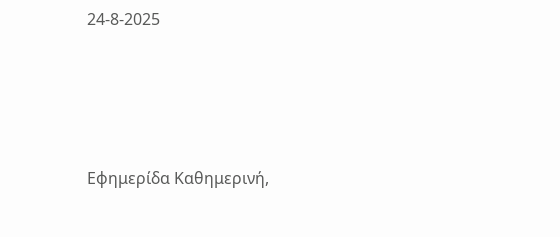24-8-2025




Εφημερίδα Καθημερινή,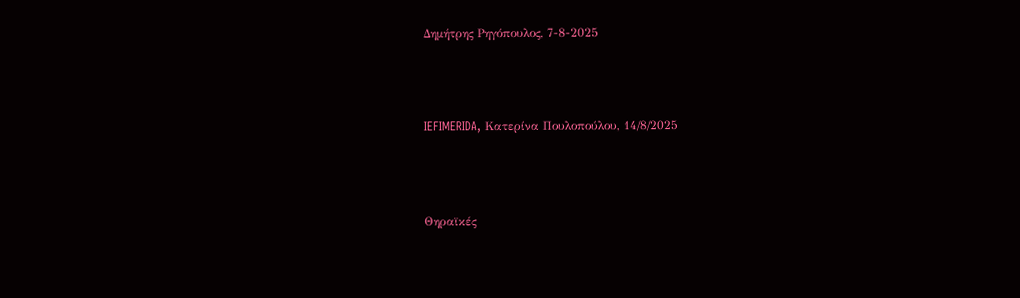Δημήτρης Ρηγόπουλος, 7-8-2025




IEFIMERIDA, Κατερίνα Πουλοπούλου, 14/8/2025




Θηραϊκές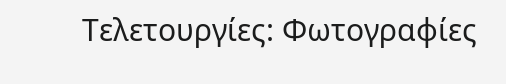Τελετουργίες: Φωτογραφίες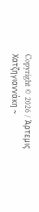Copyright © 2026 / Άρτεμις Χατζηγιαννάκη ~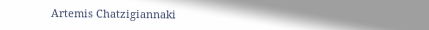Artemis Chatzigiannaki